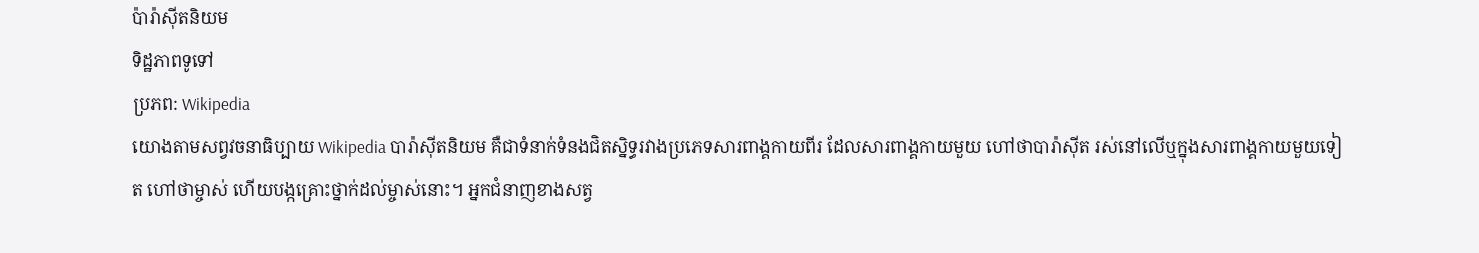ប៉ារ៉ាស៊ីតនិយម
ទិដ្ឋភាពទូទៅ
ប្រភព: Wikipedia
យោងតាមសព្វវចនាធិប្បាយ Wikipedia បារ៉ាស៊ីតនិយម គឺជាទំនាក់ទំនងជិតស្និទ្ធរវាងប្រភេទសារពាង្គកាយពីរ ដែលសារពាង្គកាយមួយ ហៅថាបារ៉ាស៊ីត រស់នៅលើឬក្នុងសារពាង្គកាយមួយទៀត ហៅថាម្ចាស់ ហើយបង្កគ្រោះថ្នាក់ដល់ម្ចាស់នោះ។ អ្នកជំនាញខាងសត្វ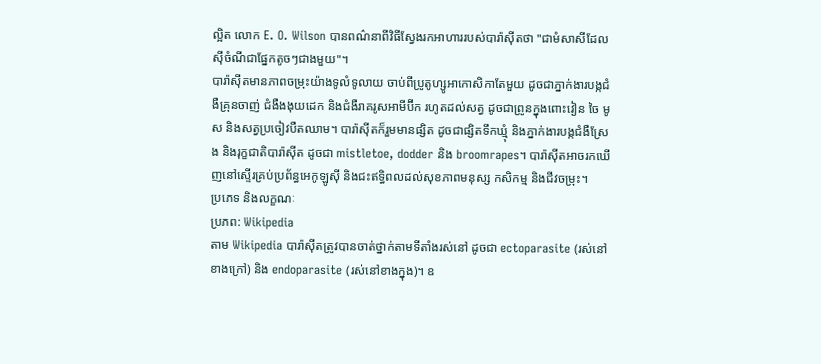ល្អិត លោក E. O. Wilson បានពណ៌នាពីវិធីស្វែងរកអាហាររបស់បារ៉ាស៊ីតថា "ជាមំសាសីដែលស៊ីចំណីជាផ្នែកតូចៗជាងមួយ"។
បារ៉ាស៊ីតមានភាពចម្រុះយ៉ាងទូលំទូលាយ ចាប់ពីប្រូតូហ្សូអាកោសិកាតែមួយ ដូចជាភ្នាក់ងារបង្កជំងឺគ្រុនចាញ់ ជំងឺងងុយដេក និងជំងឺរាគរូសអាមីប៊ីក រហូតដល់សត្វ ដូចជាព្រូនក្នុងពោះវៀន ចៃ មូស និងសត្វប្រចៀវបឺតឈាម។ បារ៉ាស៊ីតក៏រួមមានផ្សិត ដូចជាផ្សិតទឹកឃ្មុំ និងភ្នាក់ងារបង្កជំងឺស្រែង និងរុក្ខជាតិបារ៉ាស៊ីត ដូចជា mistletoe, dodder និង broomrapes។ បារ៉ាស៊ីតអាចរកឃើញនៅស្ទើរគ្រប់ប្រព័ន្ធអេកូឡូស៊ី និងជះឥទ្ធិពលដល់សុខភាពមនុស្ស កសិកម្ម និងជីវចម្រុះ។
ប្រភេទ និងលក្ខណៈ
ប្រភព: Wikipedia
តាម Wikipedia បារ៉ាស៊ីតត្រូវបានចាត់ថ្នាក់តាមទីតាំងរស់នៅ ដូចជា ectoparasite (រស់នៅខាងក្រៅ) និង endoparasite (រស់នៅខាងក្នុង)។ ឧ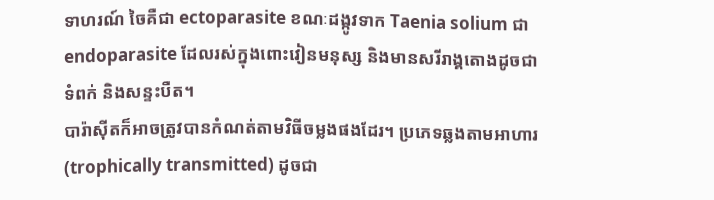ទាហរណ៍ ចៃគឺជា ectoparasite ខណៈដង្កូវទាក Taenia solium ជា endoparasite ដែលរស់ក្នុងពោះវៀនមនុស្ស និងមានសរីរាង្គតោងដូចជា ទំពក់ និងសន្ទះបឺត។
បារ៉ាស៊ីតក៏អាចត្រូវបានកំណត់តាមវិធីចម្លងផងដែរ។ ប្រភេទឆ្លងតាមអាហារ (trophically transmitted) ដូចជា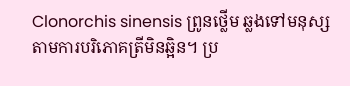Clonorchis sinensis ព្រូនថ្លើម ឆ្លងទៅមនុស្សតាមការបរិភោគត្រីមិនឆ្អិន។ ប្រ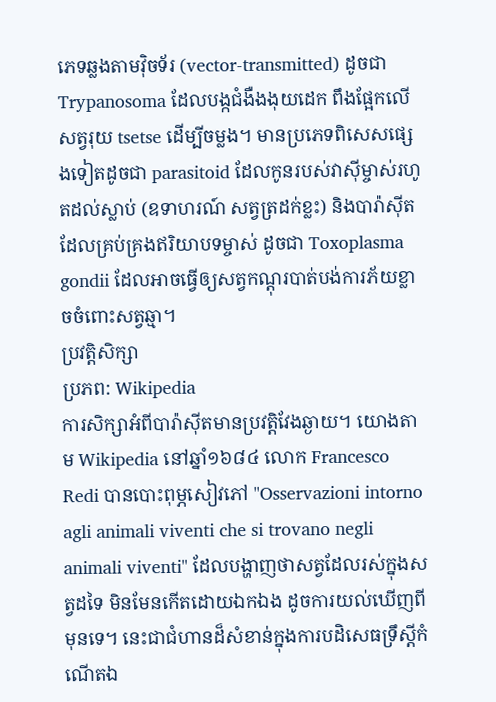ភេទឆ្លងតាមវ៉ិចទ័រ (vector-transmitted) ដូចជា Trypanosoma ដែលបង្កជំងឺងងុយដេក ពឹងផ្អែកលើសត្វរុយ tsetse ដើម្បីចម្លង។ មានប្រភេទពិសេសផ្សេងទៀតដូចជា parasitoid ដែលកូនរបស់វាស៊ីម្ចាស់រហូតដល់ស្លាប់ (ឧទាហរណ៍ សត្វត្រដក់ខ្លះ) និងបារ៉ាស៊ីតដែលគ្រប់គ្រងឥរិយាបទម្ចាស់ ដូចជា Toxoplasma gondii ដែលអាចធ្វើឲ្យសត្វកណ្តុរបាត់បង់ការភ័យខ្លាចចំពោះសត្វឆ្មា។
ប្រវត្តិសិក្សា
ប្រភព: Wikipedia
ការសិក្សាអំពីបារ៉ាស៊ីតមានប្រវត្តិវែងឆ្ងាយ។ យោងតាម Wikipedia នៅឆ្នាំ១៦៨៤ លោក Francesco Redi បានបោះពុម្ភសៀវភៅ "Osservazioni intorno agli animali viventi che si trovano negli animali viventi" ដែលបង្ហាញថាសត្វដែលរស់ក្នុងសត្វដទៃ មិនមែនកើតដោយឯកឯង ដូចការយល់ឃើញពីមុនទេ។ នេះជាជំហានដ៏សំខាន់ក្នុងការបដិសេធទ្រឹស្តីកំណើតឯ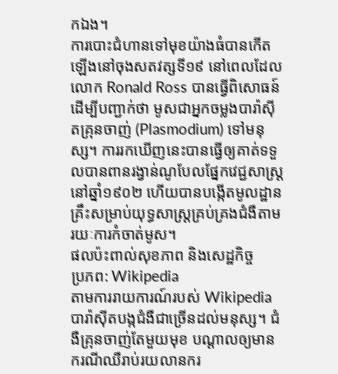កឯង។
ការបោះជំហានទៅមុខយ៉ាងធំបានកើតឡើងនៅចុងសតវត្សទី១៩ នៅពេលដែលលោក Ronald Ross បានធ្វើពិសោធន៍ដើម្បីបញ្ជាក់ថា មូសជាអ្នកចម្លងបារ៉ាស៊ីតគ្រុនចាញ់ (Plasmodium) ទៅមនុស្ស។ ការរកឃើញនេះបានធ្វើឲ្យគាត់ទទួលបានពានរង្វាន់ណូបែលផ្នែកវេជ្ជសាស្ត្រនៅឆ្នាំ១៩០២ ហើយបានបង្កើតមូលដ្ឋានគ្រឹះសម្រាប់យុទ្ធសាស្ត្រគ្រប់គ្រងជំងឺតាមរយៈការកំចាត់មូស។
ផលប៉ះពាល់សុខភាព និងសេដ្ឋកិច្ច
ប្រភព: Wikipedia
តាមការរាយការណ៍របស់ Wikipedia បារ៉ាស៊ីតបង្កជំងឺជាច្រើនដល់មនុស្ស។ ជំងឺគ្រុនចាញ់តែមួយមុខ បណ្តាលឲ្យមានករណីឈឺរាប់រយលានករ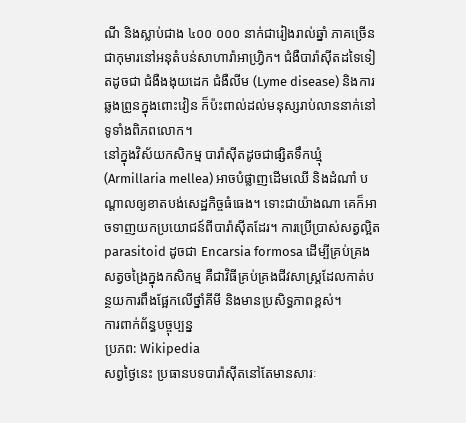ណី និងស្លាប់ជាង ៤០០ ០០០ នាក់ជារៀងរាល់ឆ្នាំ ភាគច្រើនជាកុមារនៅអនុតំបន់សាហារ៉ាអាហ្រ្វិក។ ជំងឺបារ៉ាស៊ីតដទៃទៀតដូចជា ជំងឺងងុយដេក ជំងឺលីម (Lyme disease) និងការឆ្លងព្រូនក្នុងពោះវៀន ក៏ប៉ះពាល់ដល់មនុស្សរាប់លាននាក់នៅទូទាំងពិភពលោក។
នៅក្នុងវិស័យកសិកម្ម បារ៉ាស៊ីតដូចជាផ្សិតទឹកឃ្មុំ (Armillaria mellea) អាចបំផ្លាញដើមឈើ និងដំណាំ បណ្តាលឲ្យខាតបង់សេដ្ឋកិច្ចធំធេង។ ទោះជាយ៉ាងណា គេក៏អាចទាញយកប្រយោជន៍ពីបារ៉ាស៊ីតដែរ។ ការប្រើប្រាស់សត្វល្អិត parasitoid ដូចជា Encarsia formosa ដើម្បីគ្រប់គ្រងសត្វចង្រៃក្នុងកសិកម្ម គឺជាវិធីគ្រប់គ្រងជីវសាស្រ្តដែលកាត់បន្ថយការពឹងផ្អែកលើថ្នាំគីមី និងមានប្រសិទ្ធភាពខ្ពស់។
ការពាក់ព័ន្ធបច្ចុប្បន្ន
ប្រភព: Wikipedia
សព្វថ្ងៃនេះ ប្រធានបទបារ៉ាស៊ីតនៅតែមានសារៈ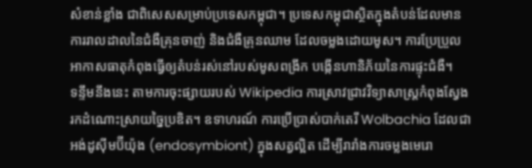សំខាន់ខ្លាំង ជាពិសេសសម្រាប់ប្រទេសកម្ពុជា។ ប្រទេសកម្ពុជាស្ថិតក្នុងតំបន់ដែលមានការរាលដាលនៃជំងឺគ្រុនចាញ់ និងជំងឺគ្រុនឈាម ដែលចម្លងដោយមូស។ ការប្រែប្រួលអាកាសធាតុកំពុងធ្វើឲ្យតំបន់រស់នៅរបស់មូសពង្រីក បង្កើនហានិភ័យនៃការផ្ទុះជំងឺ។
ទន្ទឹមនឹងនេះ តាមការចុះផ្សាយរបស់ Wikipedia ការស្រាវជ្រាវវិទ្យាសាស្ត្រកំពុងស្វែងរកដំណោះស្រាយច្នៃប្រឌិត។ ឧទាហរណ៍ ការប្រើប្រាស់បាក់តេរី Wolbachia ដែលជាអង់ដូស៊ីមប៊ីយ៉ុង (endosymbiont) ក្នុងសត្វល្អិត ដើម្បីរារាំងការចម្លងមេរោ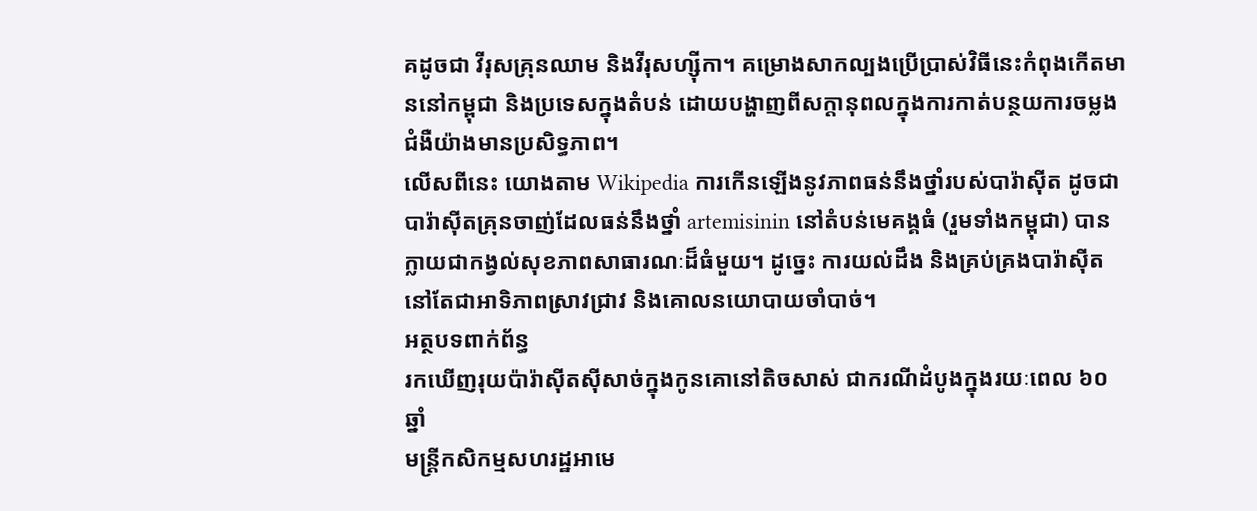គដូចជា វីរុសគ្រុនឈាម និងវីរុសហ្ស៊ីកា។ គម្រោងសាកល្បងប្រើប្រាស់វិធីនេះកំពុងកើតមាននៅកម្ពុជា និងប្រទេសក្នុងតំបន់ ដោយបង្ហាញពីសក្តានុពលក្នុងការកាត់បន្ថយការចម្លងជំងឺយ៉ាងមានប្រសិទ្ធភាព។
លើសពីនេះ យោងតាម Wikipedia ការកើនឡើងនូវភាពធន់នឹងថ្នាំរបស់បារ៉ាស៊ីត ដូចជាបារ៉ាស៊ីតគ្រុនចាញ់ដែលធន់នឹងថ្នាំ artemisinin នៅតំបន់មេគង្គធំ (រួមទាំងកម្ពុជា) បានក្លាយជាកង្វល់សុខភាពសាធារណៈដ៏ធំមួយ។ ដូច្នេះ ការយល់ដឹង និងគ្រប់គ្រងបារ៉ាស៊ីតនៅតែជាអាទិភាពស្រាវជ្រាវ និងគោលនយោបាយចាំបាច់។
អត្ថបទពាក់ព័ន្ធ
រកឃើញរុយប៉ារ៉ាស៊ីតស៊ីសាច់ក្នុងកូនគោនៅតិចសាស់ ជាករណីដំបូងក្នុងរយៈពេល ៦០ ឆ្នាំ
មន្ត្រីកសិកម្មសហរដ្ឋអាមេ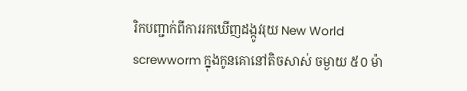រិកបញ្ជាក់ពីការរកឃើញដង្កូវរុយ New World screwworm ក្នុងកូនគោនៅតិចសាស់ ចម្ងាយ ៥០ ម៉ា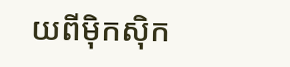យពីម៉ិកស៊ិក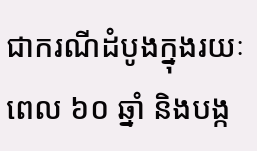ជាករណីដំបូងក្នុងរយៈពេល ៦០ ឆ្នាំ និងបង្ក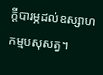ក្តីបារម្ភដល់ឧស្សាហកម្មបសុសត្វ។